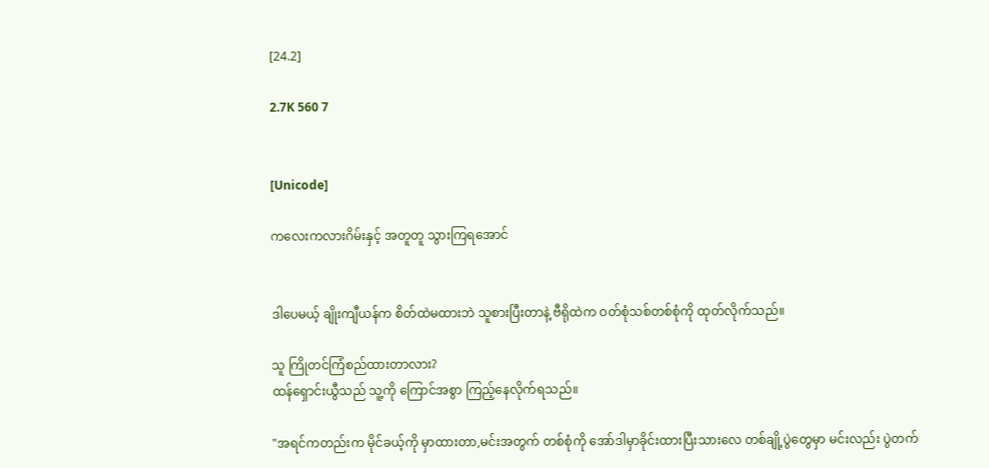[24.2]

2.7K 560 7


[Unicode]

ကလေးကလားဂိမ်းနှင့် အတူတူ သွားကြရအောင်


ဒါပေမယ့် ချိုးကျီယန်က စိတ်ထဲမထားဘဲ သူစားပြီးတာနဲ့ ဗီရိုထဲက ဝတ်စုံသစ်တစ်စုံကို ထုတ်လိုက်သည်။

သူ ကြိုတင်ကြံစည်ထားတာလား?
ထန်ရှောင်းယွီသည် သူ့ကို ကြောင်အစွာ ကြည့်နေလိုက်ရသည်။

"အရင်ကတည်းက မိုင်ခယ့်ကို မှာထားတာ,မင်းအတွက် တစ်စုံကို အော်ဒါမှာခိုင်းထားပြီးသားလေ တစ်ချို့ပွဲတွေမှာ မင်းလည်း ပွဲတက်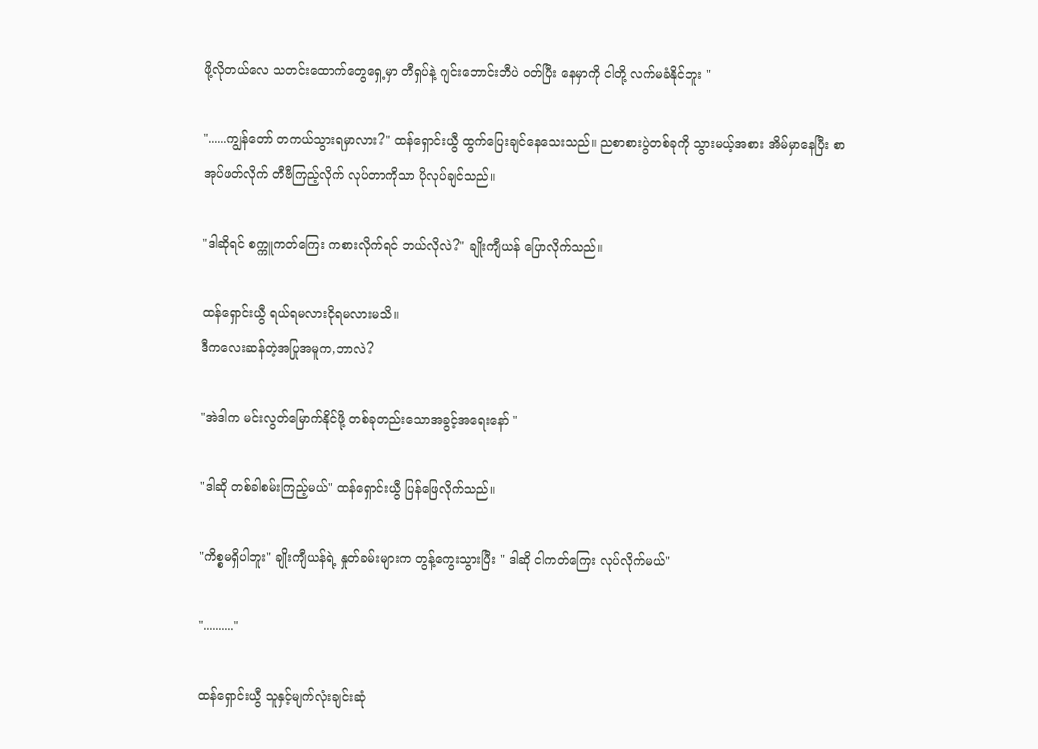ဖို့လိုတယ်လေ သတင်းထောက်တွေရှေ့မှာ တီရှပ်နဲ့ ဂျင်းဘောင်းဘီပဲ ဝတ်ပြီး နေမှာကို ငါတို့ လက်မခံနိုင်ဘူး "

"......ကျွန်တော် တကယ်သွားရမှာလား?" ထန်ရှောင်းယွီ ထွက်ပြေးချင်နေသေးသည်။ ညစာစားပွဲတစ်ခုကို သွားမယ့်အစား အိမ်မှာနေပြီး စာအုပ်ဖတ်လိုက် တီဗီကြည့်လိုက် လုပ်တာကိုသာ ပိုလုပ်ချင်သည်။

"ဒါဆိုရင် စက္ကူကတ်ကြေး ကစားလိုက်ရင် ဘယ်လိုလဲ?" ချိုးကျီယန် ပြောလိုက်သည်။

ထန်ရှောင်းယွီ ရယ်ရမလားငိုရမလားမသိ။
ဒီကလေးဆန်တဲ့အပြုအမူက,ဘာလဲ?

"အဲဒါက မင်းလွတ်မြောက်နိုင်ဖို့ တစ်ခုတည်းသောအခွင့်အရေးနော် "

"ဒါဆို တစ်ခါစမ်းကြည့်မယ်" ထန်ရှောင်းယွီ ပြန်ဖြေလိုက်သည်။

"ကိစ္စမရှိပါဘူး" ချိုးကျီယန်ရဲ့ နှုတ်ခမ်းများက တွန့်ကွေးသွားပြီး " ဒါဆို ငါကတ်ကြေး လုပ်လိုက်မယ်"

".........."

ထန်ရှောင်းယွီ သူနှင့်မျက်လုံးချင်းဆုံ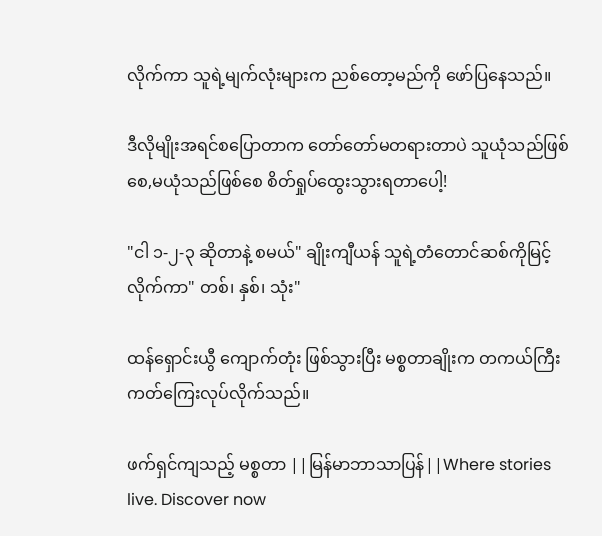လိုက်ကာ သူရဲ့မျက်လုံးများက ညစ်တော့မည်ကို ဖော်ပြနေသည်။

ဒီလိုမျိုးအရင်စပြောတာက တော်တော်မတရားတာပဲ သူယုံသည်ဖြစ်စေ,မယုံသည်ဖြစ်စေ စိတ်ရှုပ်ထွေးသွားရတာပေါ့!

"ငါ ၁-၂-၃ ဆိုတာနဲ့ စမယ်" ချိုးကျီယန် သူရဲ့တံတောင်ဆစ်ကိုမြင့်လိုက်ကာ" တစ်၊ နှစ်၊ သုံး"

ထန်ရှောင်းယွီ ကျောက်တုံး ဖြစ်သွားပြီး မစ္စတာချိုးက တကယ်ကြီး ကတ်ကြေးလုပ်လိုက်သည်။

ဖက်ရှင်ကျသည့် မစ္စတာ ||မြန်မာဘာသာပြန်||Where stories live. Discover now